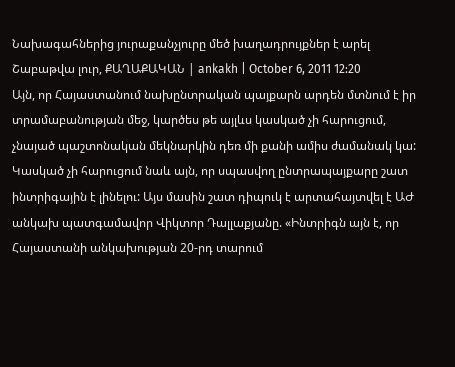Նախագահներից յուրաքանչյուրը մեծ խաղադրույքներ է արել
Շաբաթվա լուր, ՔԱՂԱՔԱԿԱՆ | ankakh | October 6, 2011 12:20
Այն, որ Հայաստանում նախընտրական պայքարն արդեն մտնում է իր տրամաբանության մեջ, կարծես թե այլևս կասկած չի հարուցում, չնայած պաշտոնական մեկնարկին դեռ մի քանի ամիս ժամանակ կա: Կասկած չի հարուցում նաև այն, որ սպասվող ընտրապայքարը շատ ինտրիգային է լինելու: Այս մասին շատ դիպուկ է արտահայտվել է ԱԺ անկախ պատգամավոր Վիկտոր Դալլաքյանը. «Ինտրիգն այն է, որ Հայաստանի անկախության 20-րդ տարում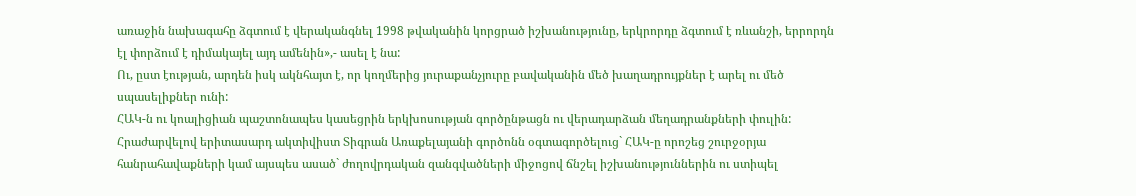առաջին նախագահը ձգտում է վերականգնել 1998 թվականին կորցրած իշխանությունը, երկրորդը ձգտում է ռևանշի, երրորդն էլ փորձում է դիմակայել այդ ամենին»,- ասել է նա:
Ու, ըստ էության, արդեն իսկ ակնհայտ է, որ կողմերից յուրաքանչյուրը բավականին մեծ խաղադրույքներ է արել ու մեծ սպասելիքներ ունի:
ՀԱԿ-ն ու կոալիցիան պաշտոնապես կասեցրին երկխոսության գործընթացն ու վերադարձան մեղադրանքների փուլին: Հրաժարվելով երիտասարդ ակտիվիստ Տիգրան Առաքելայանի գործոնն օգտագործելուց` ՀԱԿ-ը որոշեց շուրջօրյա հանրահավաքների կամ այսպես ասած` ժողովրդական զանգվածների միջոցով ճնշել իշխանություններին ու ստիպել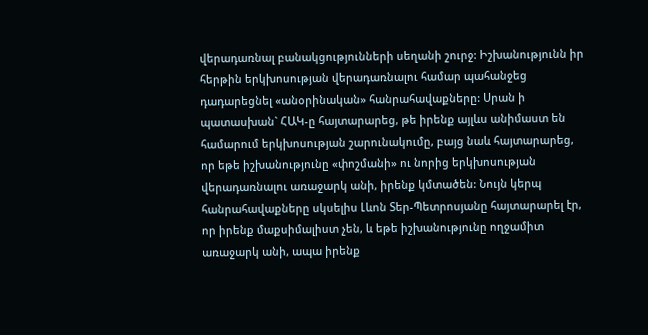վերադառնալ բանակցությունների սեղանի շուրջ: Իշխանությունն իր հերթին երկխոսության վերադառնալու համար պահանջեց դադարեցնել «անօրինական» հանրահավաքները: Սրան ի պատասխան` ՀԱԿ-ը հայտարարեց, թե իրենք այլևս անիմաստ են համարում երկխոսության շարունակումը, բայց նաև հայտարարեց, որ եթե իշխանությունը «փոշմանի» ու նորից երկխոսության վերադառնալու առաջարկ անի, իրենք կմտածեն: Նույն կերպ հանրահավաքները սկսելիս Լևոն Տեր-Պետրոսյանը հայտարարել էր, որ իրենք մաքսիմալիստ չեն, և եթե իշխանությունը ողջամիտ առաջարկ անի, ապա իրենք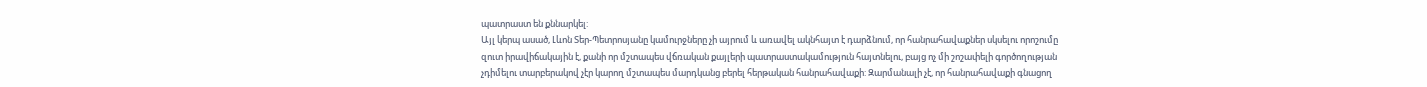պատրաստ են քննարկել:
Այլ կերպ ասած, Լևոն Տեր-Պետրոսյանը կամուրջները չի այրում և առավել ակնհայտ է դարձնում, որ հանրահավաքներ սկսելու որոշումը զուտ իրավիճակային է, քանի որ մշտապես վճռական քայլերի պատրաստակամություն հայտնելու, բայց ոչ մի շոշափելի գործողության չդիմելու տարբերակով չէր կարող մշտապես մարդկանց բերել հերթական հանրահավաքի: Զարմանալի չէ, որ հանրահավաքի գնացող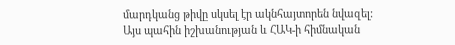մարդկանց թիվը սկսել էր ակնհայտորեն նվազել:
Այս պահին իշխանության և ՀԱԿ-ի հիմնական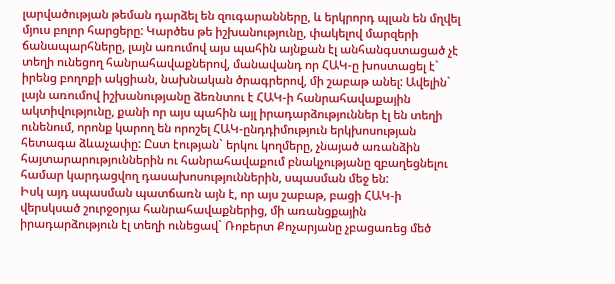լարվածության թեման դարձել են զուգարանները, և երկրորդ պլան են մղվել մյուս բոլոր հարցերը: Կարծես թե իշխանությունը, փակելով մարզերի ճանապարհները, լայն առումով այս պահին այնքան էլ անհանգստացած չէ տեղի ունեցող հանրահավաքներով, մանավանդ որ ՀԱԿ-ը խոստացել է` իրենց բողոքի ակցիան, նախնական ծրագրերով, մի շաբաթ անել: Ավելին` լայն առումով իշխանությանը ձեռնտու է ՀԱԿ-ի հանրահավաքային ակտիվությունը, քանի որ այս պահին այլ իրադարձություններ էլ են տեղի ունենում, որոնք կարող են որոշել ՀԱԿ-ընդդիմություն երկխոսության հետագա ձևաչափը: Ըստ էության` երկու կողմերը, չնայած առանձին հայտարարություններին ու հանրահավաքում բնակչությանը զբաղեցնելու համար կարդացվող դասախոսություններին, սպասման մեջ են:
Իսկ այդ սպասման պատճառն այն է, որ այս շաբաթ, բացի ՀԱԿ-ի վերսկսած շուրջօրյա հանրահավաքներից, մի առանցքային իրադարձություն էլ տեղի ունեցավ` Ռոբերտ Քոչարյանը չբացառեց մեծ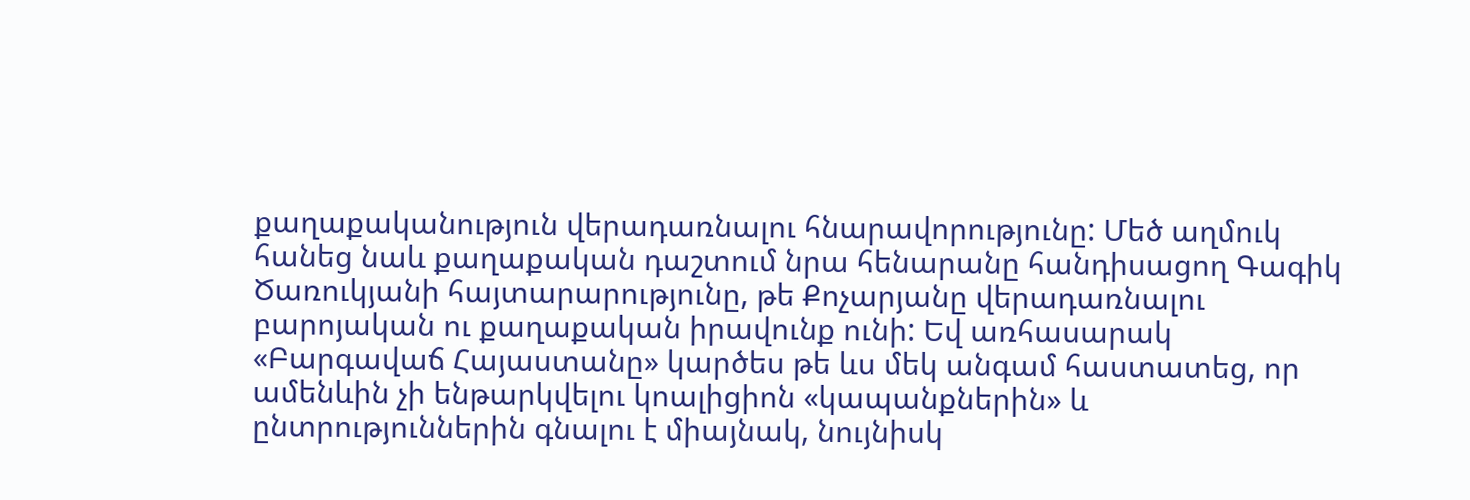քաղաքականություն վերադառնալու հնարավորությունը: Մեծ աղմուկ հանեց նաև քաղաքական դաշտում նրա հենարանը հանդիսացող Գագիկ Ծառուկյանի հայտարարությունը, թե Քոչարյանը վերադառնալու բարոյական ու քաղաքական իրավունք ունի: Եվ առհասարակ «Բարգավաճ Հայաստանը» կարծես թե ևս մեկ անգամ հաստատեց, որ ամենևին չի ենթարկվելու կոալիցիոն «կապանքներին» և ընտրություններին գնալու է միայնակ, նույնիսկ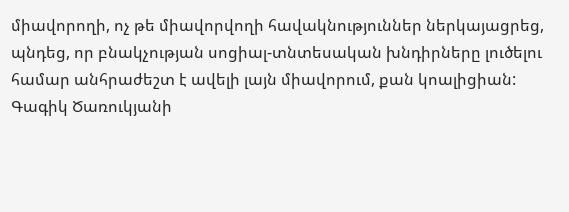միավորողի, ոչ թե միավորվողի հավակնություններ ներկայացրեց, պնդեց, որ բնակչության սոցիալ-տնտեսական խնդիրները լուծելու համար անհրաժեշտ է ավելի լայն միավորում, քան կոալիցիան:
Գագիկ Ծառուկյանի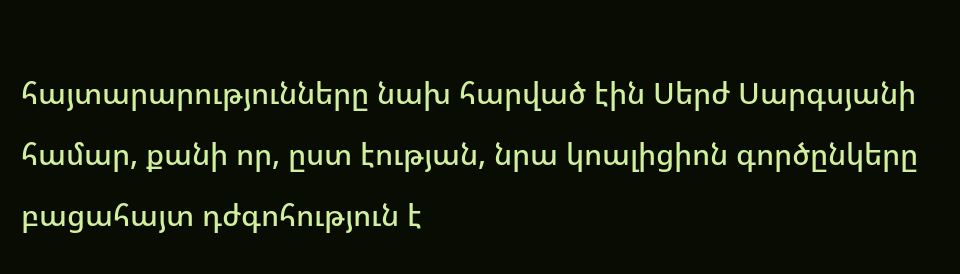հայտարարությունները նախ հարված էին Սերժ Սարգսյանի համար, քանի որ, ըստ էության, նրա կոալիցիոն գործընկերը բացահայտ դժգոհություն է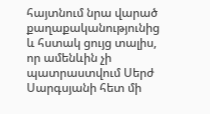հայտնում նրա վարած քաղաքականությունից և հստակ ցույց տալիս, որ ամենևին չի պատրաստվում Սերժ Սարգսյանի հետ մի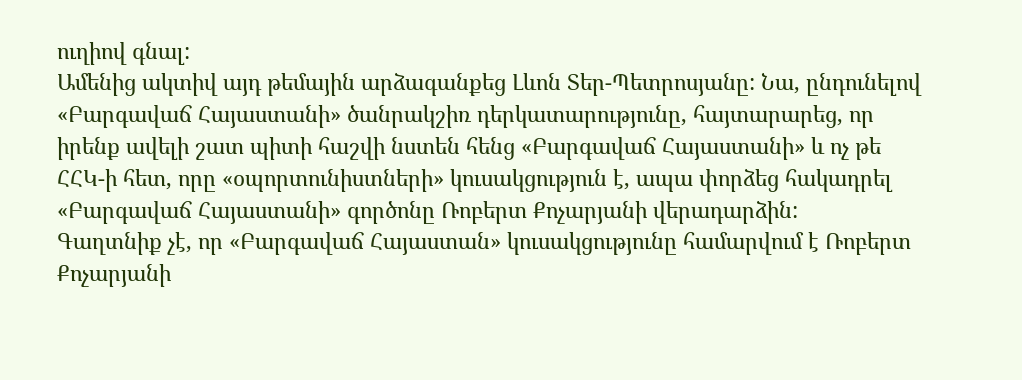ուղիով գնալ:
Ամենից ակտիվ այդ թեմային արձագանքեց Լևոն Տեր-Պետրոսյանը: Նա, ընդունելով «Բարգավաճ Հայաստանի» ծանրակշիռ դերկատարությունը, հայտարարեց, որ իրենք ավելի շատ պիտի հաշվի նստեն հենց «Բարգավաճ Հայաստանի» և ոչ թե ՀՀԿ-ի հետ, որը «օպորտունիստների» կուսակցություն է, ապա փորձեց հակադրել «Բարգավաճ Հայաստանի» գործոնը Ռոբերտ Քոչարյանի վերադարձին:
Գաղտնիք չէ, որ «Բարգավաճ Հայաստան» կուսակցությունը համարվում է Ռոբերտ Քոչարյանի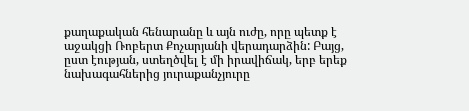քաղաքական հենարանը և այն ուժը, որը պետք է աջակցի Ռոբերտ Քոչարյանի վերադարձին: Բայց, ըստ էության, ստեղծվել է մի իրավիճակ, երբ երեք նախագահներից յուրաքանչյուրը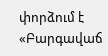փորձում է «Բարգավաճ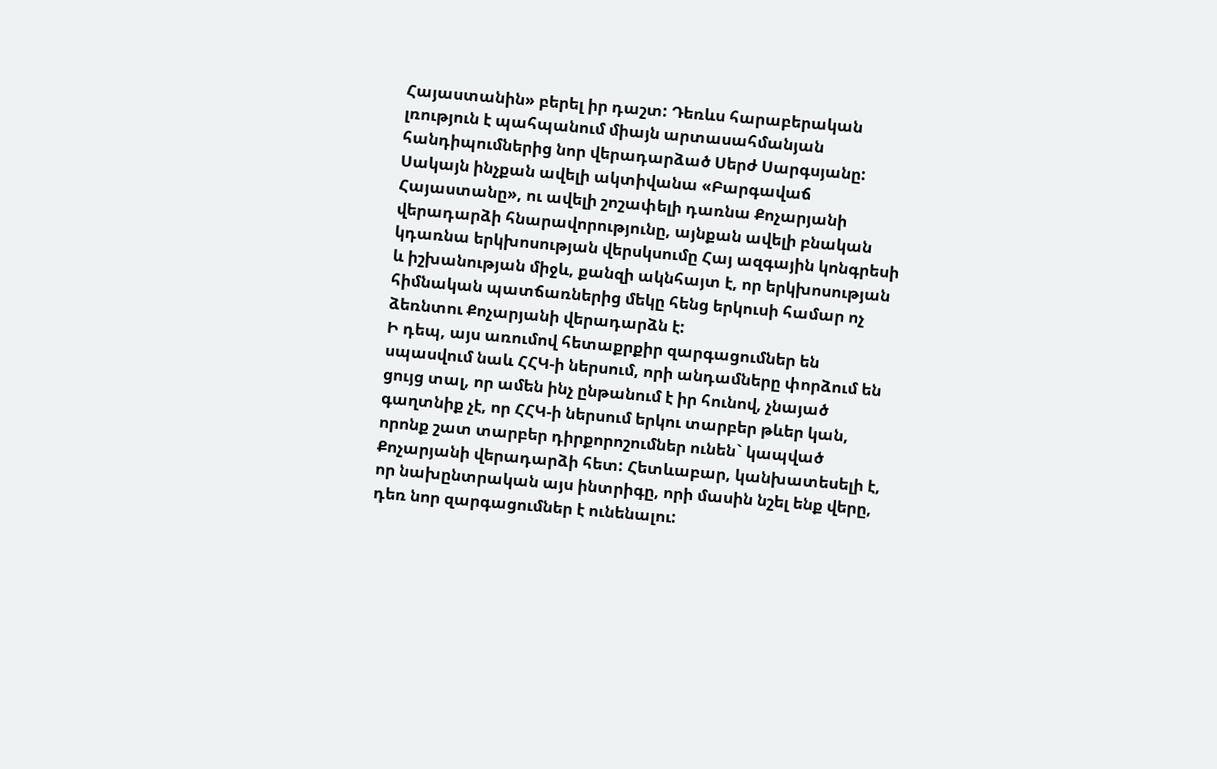Հայաստանին» բերել իր դաշտ: Դեռևս հարաբերական լռություն է պահպանում միայն արտասահմանյան հանդիպումներից նոր վերադարձած Սերժ Սարգսյանը: Սակայն ինչքան ավելի ակտիվանա «Բարգավաճ Հայաստանը», ու ավելի շոշափելի դառնա Քոչարյանի վերադարձի հնարավորությունը, այնքան ավելի բնական կդառնա երկխոսության վերսկսումը Հայ ազգային կոնգրեսի և իշխանության միջև, քանզի ակնհայտ է, որ երկխոսության հիմնական պատճառներից մեկը հենց երկուսի համար ոչ ձեռնտու Քոչարյանի վերադարձն է:
Ի դեպ, այս առումով հետաքրքիր զարգացումներ են սպասվում նաև ՀՀԿ-ի ներսում, որի անդամները փորձում են ցույց տալ, որ ամեն ինչ ընթանում է իր հունով, չնայած գաղտնիք չէ, որ ՀՀԿ-ի ներսում երկու տարբեր թևեր կան, որոնք շատ տարբեր դիրքորոշումներ ունեն` կապված Քոչարյանի վերադարձի հետ: Հետևաբար, կանխատեսելի է, որ նախընտրական այս ինտրիգը, որի մասին նշել ենք վերը, դեռ նոր զարգացումներ է ունենալու: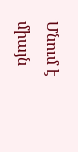Մնում է միայն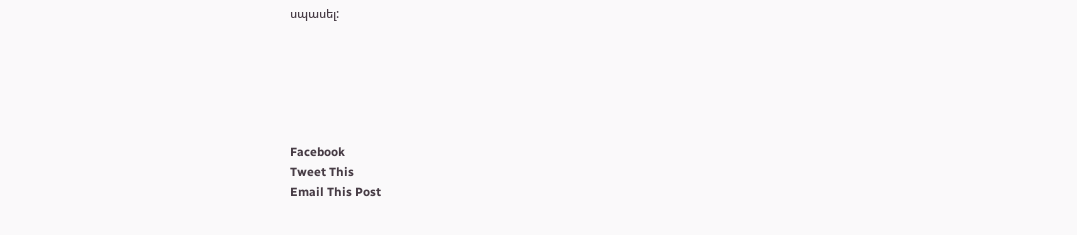սպասել:






Facebook
Tweet This
Email This Post